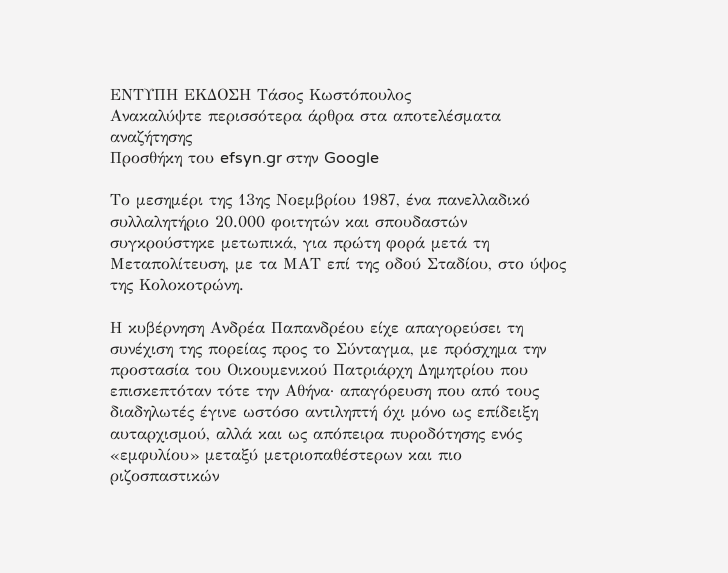ΕΝΤΥΠΗ ΕΚΔΟΣΗ Τάσος Κωστόπουλος
Ανακαλύψτε περισσότερα άρθρα στα αποτελέσματα αναζήτησης
Προσθήκη του efsyn.gr στην Google

Το μεσημέρι της 13ης Νοεμβρίου 1987, ένα πανελλαδικό συλλαλητήριο 20.000 φοιτητών και σπουδαστών συγκρούστηκε μετωπικά, για πρώτη φορά μετά τη Μεταπολίτευση, με τα ΜΑΤ επί της οδού Σταδίου, στο ύψος της Κολοκοτρώνη.

Η κυβέρνηση Ανδρέα Παπανδρέου είχε απαγορεύσει τη συνέχιση της πορείας προς το Σύνταγμα, με πρόσχημα την προστασία του Οικουμενικού Πατριάρχη Δημητρίου που επισκεπτόταν τότε την Αθήνα· απαγόρευση που από τους διαδηλωτές έγινε ωστόσο αντιληπτή όχι μόνο ως επίδειξη αυταρχισμού, αλλά και ως απόπειρα πυροδότησης ενός «εμφυλίου» μεταξύ μετριοπαθέστερων και πιο ριζοσπαστικών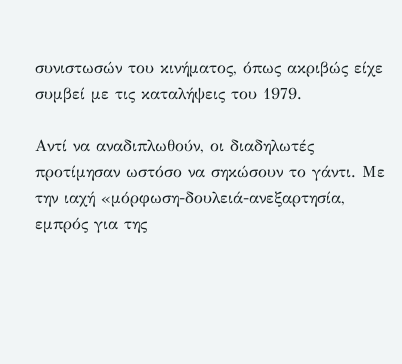συνιστωσών του κινήματος, όπως ακριβώς είχε συμβεί με τις καταλήψεις του 1979.

Αντί να αναδιπλωθούν, οι διαδηλωτές προτίμησαν ωστόσο να σηκώσουν το γάντι. Με την ιαχή «μόρφωση-δουλειά-ανεξαρτησία, εμπρός για της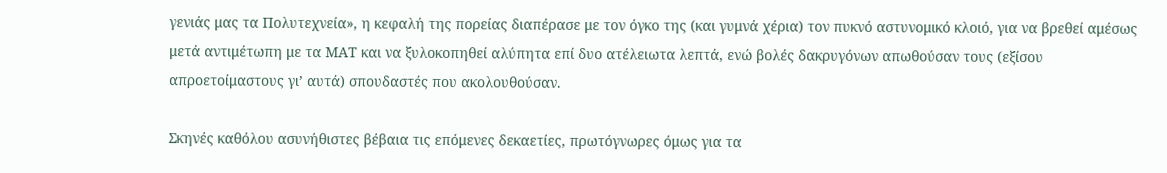γενιάς μας τα Πολυτεχνεία», η κεφαλή της πορείας διαπέρασε με τον όγκο της (και γυμνά χέρια) τον πυκνό αστυνομικό κλοιό, για να βρεθεί αμέσως μετά αντιμέτωπη με τα ΜΑΤ και να ξυλοκοπηθεί αλύπητα επί δυο ατέλειωτα λεπτά, ενώ βολές δακρυγόνων απωθούσαν τους (εξίσου απροετοίμαστους γι’ αυτά) σπουδαστές που ακολουθούσαν.

Σκηνές καθόλου ασυνήθιστες βέβαια τις επόμενες δεκαετίες, πρωτόγνωρες όμως για τα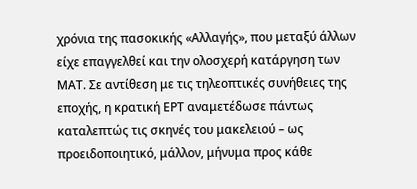χρόνια της πασοκικής «Αλλαγής», που μεταξύ άλλων είχε επαγγελθεί και την ολοσχερή κατάργηση των ΜΑΤ. Σε αντίθεση με τις τηλεοπτικές συνήθειες της εποχής, η κρατική ΕΡΤ αναμετέδωσε πάντως καταλεπτώς τις σκηνές του μακελειού – ως προειδοποιητικό, μάλλον, μήνυμα προς κάθε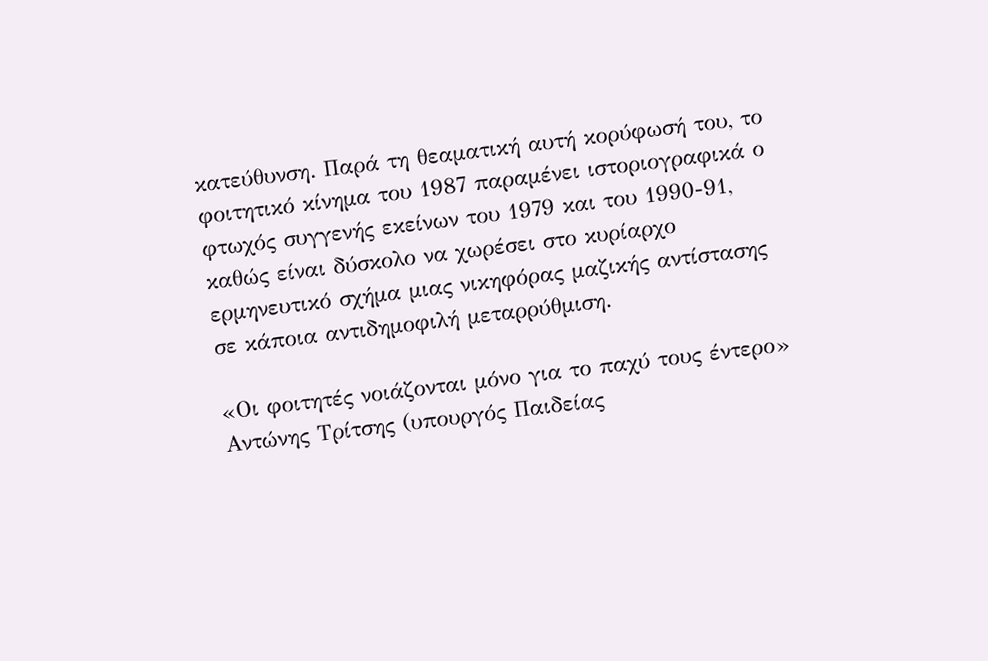κατεύθυνση. Παρά τη θεαματική αυτή κορύφωσή του, το φοιτητικό κίνημα του 1987 παραμένει ιστοριογραφικά ο φτωχός συγγενής εκείνων του 1979 και του 1990-91, καθώς είναι δύσκολο να χωρέσει στο κυρίαρχο ερμηνευτικό σχήμα μιας νικηφόρας μαζικής αντίστασης σε κάποια αντιδημοφιλή μεταρρύθμιση.

«Οι φοιτητές νοιάζονται μόνο για το παχύ τους έντερο» Αντώνης Τρίτσης (υπουργός Παιδείας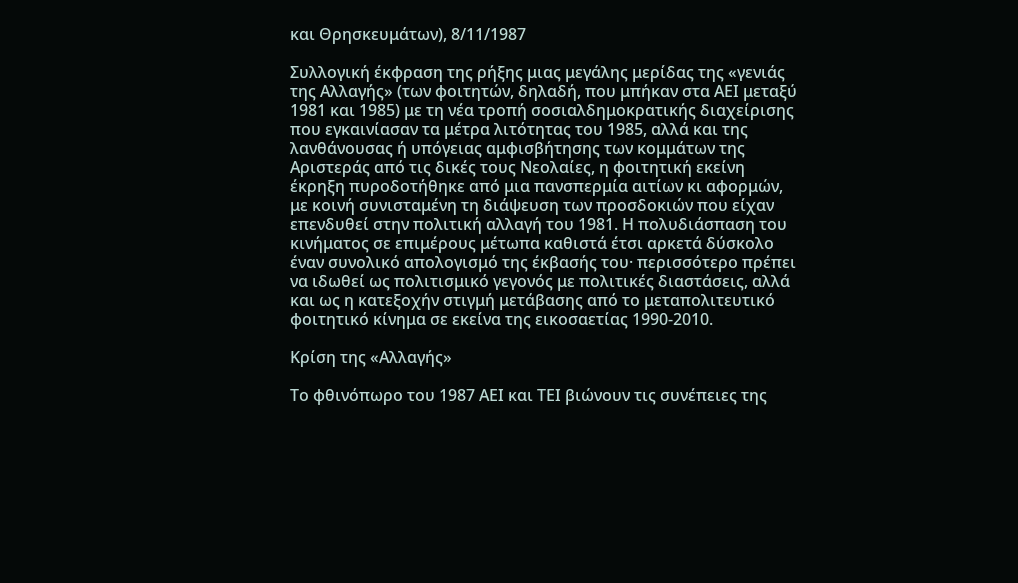και Θρησκευμάτων), 8/11/1987

Συλλογική έκφραση της ρήξης μιας μεγάλης μερίδας της «γενιάς της Αλλαγής» (των φοιτητών, δηλαδή, που μπήκαν στα ΑΕΙ μεταξύ 1981 και 1985) με τη νέα τροπή σοσιαλδημοκρατικής διαχείρισης που εγκαινίασαν τα μέτρα λιτότητας του 1985, αλλά και της λανθάνουσας ή υπόγειας αμφισβήτησης των κομμάτων της Αριστεράς από τις δικές τους Νεολαίες, η φοιτητική εκείνη έκρηξη πυροδοτήθηκε από μια πανσπερμία αιτίων κι αφορμών, με κοινή συνισταμένη τη διάψευση των προσδοκιών που είχαν επενδυθεί στην πολιτική αλλαγή του 1981. Η πολυδιάσπαση του κινήματος σε επιμέρους μέτωπα καθιστά έτσι αρκετά δύσκολο έναν συνολικό απολογισμό της έκβασής του· περισσότερο πρέπει να ιδωθεί ως πολιτισμικό γεγονός με πολιτικές διαστάσεις, αλλά και ως η κατεξοχήν στιγμή μετάβασης από το μεταπολιτευτικό φοιτητικό κίνημα σε εκείνα της εικοσαετίας 1990-2010.

Κρίση της «Αλλαγής»

Το φθινόπωρο του 1987 ΑΕΙ και ΤΕΙ βιώνουν τις συνέπειες της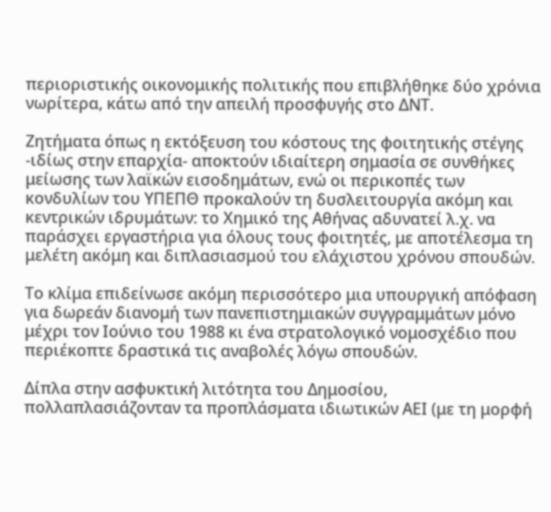περιοριστικής οικονομικής πολιτικής που επιβλήθηκε δύο χρόνια νωρίτερα, κάτω από την απειλή προσφυγής στο ΔΝΤ.

Ζητήματα όπως η εκτόξευση του κόστους της φοιτητικής στέγης -ιδίως στην επαρχία- αποκτούν ιδιαίτερη σημασία σε συνθήκες μείωσης των λαϊκών εισοδημάτων, ενώ οι περικοπές των κονδυλίων του ΥΠΕΠΘ προκαλούν τη δυσλειτουργία ακόμη και κεντρικών ιδρυμάτων: το Χημικό της Αθήνας αδυνατεί λ.χ. να παράσχει εργαστήρια για όλους τους φοιτητές, με αποτέλεσμα τη μελέτη ακόμη και διπλασιασμού του ελάχιστου χρόνου σπουδών.

Το κλίμα επιδείνωσε ακόμη περισσότερο μια υπουργική απόφαση για δωρεάν διανομή των πανεπιστημιακών συγγραμμάτων μόνο μέχρι τον Ιούνιο του 1988 κι ένα στρατολογικό νομοσχέδιο που περιέκοπτε δραστικά τις αναβολές λόγω σπουδών.

Δίπλα στην ασφυκτική λιτότητα του Δημοσίου, πολλαπλασιάζονταν τα προπλάσματα ιδιωτικών ΑΕΙ (με τη μορφή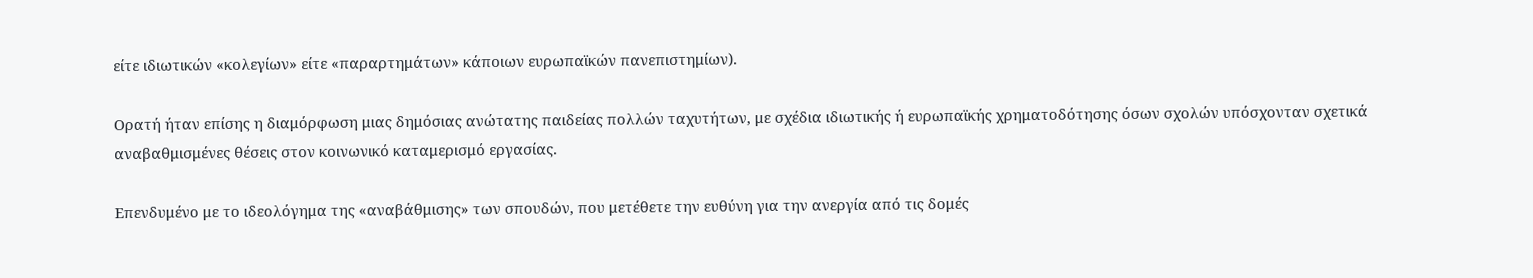είτε ιδιωτικών «κολεγίων» είτε «παραρτημάτων» κάποιων ευρωπαϊκών πανεπιστημίων).

Ορατή ήταν επίσης η διαμόρφωση μιας δημόσιας ανώτατης παιδείας πολλών ταχυτήτων, με σχέδια ιδιωτικής ή ευρωπαϊκής χρηματοδότησης όσων σχολών υπόσχονταν σχετικά αναβαθμισμένες θέσεις στον κοινωνικό καταμερισμό εργασίας.

Επενδυμένο με το ιδεολόγημα της «αναβάθμισης» των σπουδών, που μετέθετε την ευθύνη για την ανεργία από τις δομές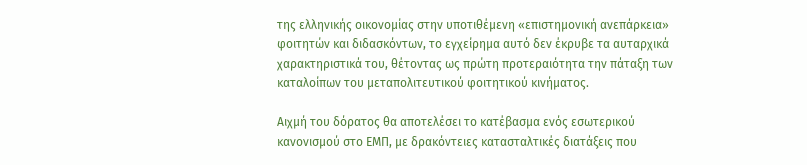της ελληνικής οικονομίας στην υποτιθέμενη «επιστημονική ανεπάρκεια» φοιτητών και διδασκόντων, το εγχείρημα αυτό δεν έκρυβε τα αυταρχικά χαρακτηριστικά του, θέτοντας ως πρώτη προτεραιότητα την πάταξη των καταλοίπων του μεταπολιτευτικού φοιτητικού κινήματος.

Αιχμή του δόρατος θα αποτελέσει το κατέβασμα ενός εσωτερικού κανονισμού στο ΕΜΠ, με δρακόντειες κατασταλτικές διατάξεις που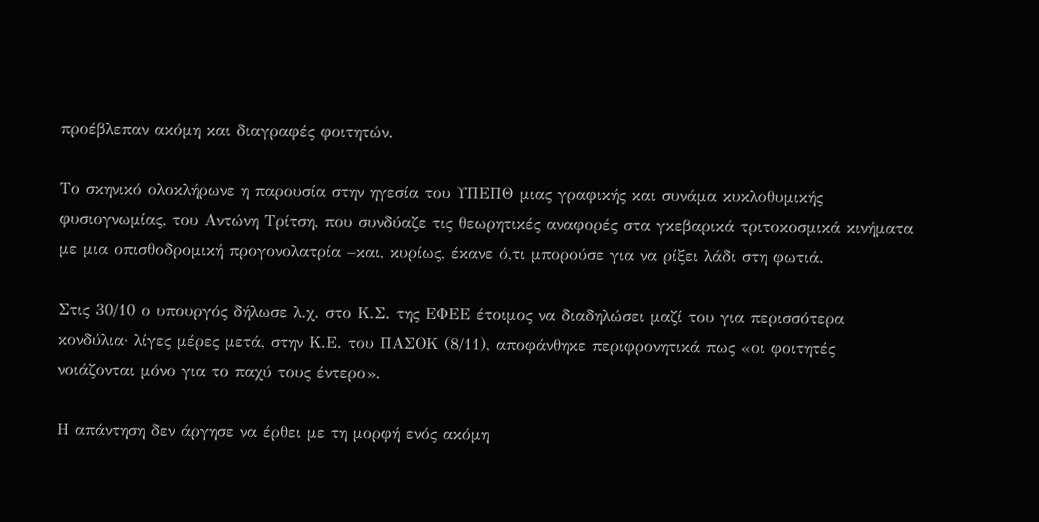προέβλεπαν ακόμη και διαγραφές φοιτητών.

Το σκηνικό ολοκλήρωνε η παρουσία στην ηγεσία του ΥΠΕΠΘ μιας γραφικής και συνάμα κυκλοθυμικής φυσιογνωμίας, του Αντώνη Τρίτση, που συνδύαζε τις θεωρητικές αναφορές στα γκεβαρικά τριτοκοσμικά κινήματα με μια οπισθοδρομική προγονολατρία –και, κυρίως, έκανε ό,τι μπορούσε για να ρίξει λάδι στη φωτιά.

Στις 30/10 ο υπουργός δήλωσε λ.χ. στο Κ.Σ. της ΕΦΕΕ έτοιμος να διαδηλώσει μαζί του για περισσότερα κονδύλια· λίγες μέρες μετά, στην Κ.Ε. του ΠΑΣΟΚ (8/11), αποφάνθηκε περιφρονητικά πως «οι φοιτητές νοιάζονται μόνο για το παχύ τους έντερο».

Η απάντηση δεν άργησε να έρθει με τη μορφή ενός ακόμη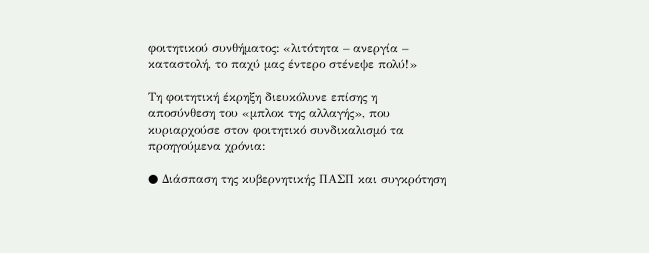φοιτητικού συνθήματος: «λιτότητα – ανεργία – καταστολή, το παχύ μας έντερο στένεψε πολύ!»

Τη φοιτητική έκρηξη διευκόλυνε επίσης η αποσύνθεση του «μπλοκ της αλλαγής», που κυριαρχούσε στον φοιτητικό συνδικαλισμό τα προηγούμενα χρόνια:

● Διάσπαση της κυβερνητικής ΠΑΣΠ και συγκρότηση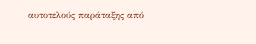αυτοτελούς παράταξης από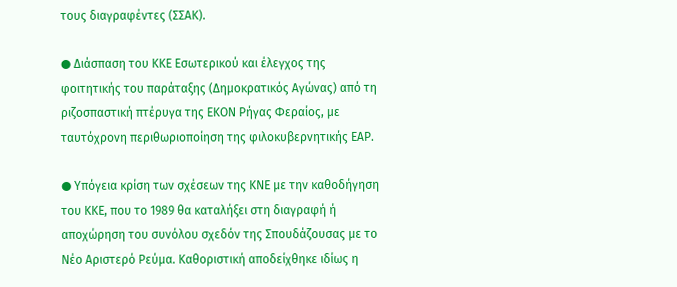τους διαγραφέντες (ΣΣΑΚ).

● Διάσπαση του ΚΚΕ Εσωτερικού και έλεγχος της φοιτητικής του παράταξης (Δημοκρατικός Αγώνας) από τη ριζοσπαστική πτέρυγα της ΕΚΟΝ Ρήγας Φεραίος, με ταυτόχρονη περιθωριοποίηση της φιλοκυβερνητικής ΕΑΡ.

● Υπόγεια κρίση των σχέσεων της ΚΝΕ με την καθοδήγηση του ΚΚΕ, που το 1989 θα καταλήξει στη διαγραφή ή αποχώρηση του συνόλου σχεδόν της Σπουδάζουσας με το Νέο Αριστερό Ρεύμα. Καθοριστική αποδείχθηκε ιδίως η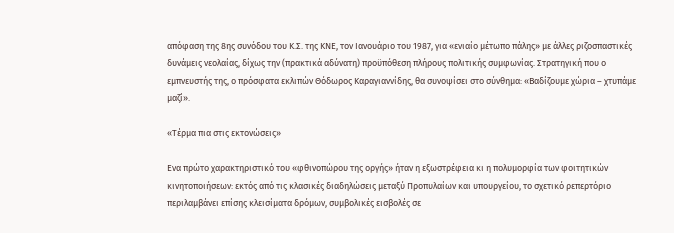απόφαση της 8ης συνόδου του Κ.Σ. της ΚΝΕ, τον Ιανουάριο του 1987, για «ενιαίο μέτωπο πάλης» με άλλες ριζοσπαστικές δυνάμεις νεολαίας, δίχως την (πρακτικά αδύνατη) προϋπόθεση πλήρους πολιτικής συμφωνίας. Στρατηγική που ο εμπνευστής της, ο πρόσφατα εκλιπών Θόδωρος Καραγιαννίδης, θα συνοψίσει στο σύνθημα: «Βαδίζουμε χώρια – χτυπάμε μαζί».

«Τέρμα πια στις εκτονώσεις»

Ενα πρώτο χαρακτηριστικό του «φθινοπώρου της οργής» ήταν η εξωστρέφεια κι η πολυμορφία των φοιτητικών κινητοποιήσεων: εκτός από τις κλασικές διαδηλώσεις μεταξύ Προπυλαίων και υπουργείου, το σχετικό ρεπερτόριο περιλαμβάνει επίσης κλεισίματα δρόμων, συμβολικές εισβολές σε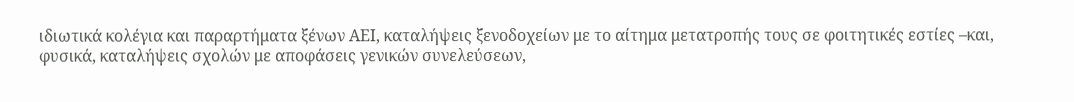ιδιωτικά κολέγια και παραρτήματα ξένων ΑΕΙ, καταλήψεις ξενοδοχείων με το αίτημα μετατροπής τους σε φοιτητικές εστίες –και, φυσικά, καταλήψεις σχολών με αποφάσεις γενικών συνελεύσεων,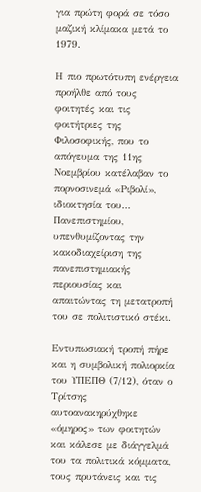για πρώτη φορά σε τόσο μαζική κλίμακα μετά το 1979.

Η πιο πρωτότυπη ενέργεια προήλθε από τους φοιτητές και τις φοιτήτριες της Φιλοσοφικής, που το απόγευμα της 11ης Νοεμβρίου κατέλαβαν το πορνοσινεμά «Ριβολί», ιδιοκτησία του… Πανεπιστημίου, υπενθυμίζοντας την κακοδιαχείριση της πανεπιστημιακής περιουσίας και απαιτώντας τη μετατροπή του σε πολιτιστικό στέκι.

Εντυπωσιακή τροπή πήρε και η συμβολική πολιορκία του ΥΠΕΠΘ (7/12), όταν ο Τρίτσης αυτοανακηρύχθηκε «όμηρος» των φοιτητών και κάλεσε με διάγγελμά του τα πολιτικά κόμματα, τους πρυτάνεις και τις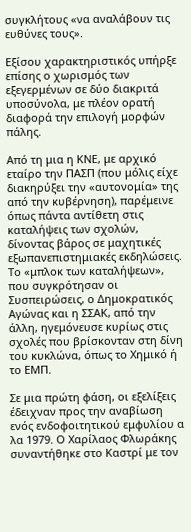συγκλήτους «να αναλάβουν τις ευθύνες τους».

Εξίσου χαρακτηριστικός υπήρξε επίσης ο χωρισμός των εξεγερμένων σε δύο διακριτά υποσύνολα, με πλέον ορατή διαφορά την επιλογή μορφών πάλης.

Από τη μια η ΚΝΕ, με αρχικό εταίρο την ΠΑΣΠ (που μόλις είχε διακηρύξει την «αυτονομία» της από την κυβέρνηση), παρέμεινε όπως πάντα αντίθετη στις καταλήψεις των σχολών, δίνοντας βάρος σε μαχητικές εξωπανεπιστημιακές εκδηλώσεις. Το «μπλοκ των καταλήψεων», που συγκρότησαν οι Συσπειρώσεις, ο Δημοκρατικός Αγώνας και η ΣΣΑΚ, από την άλλη, ηγεμόνευσε κυρίως στις σχολές που βρίσκονταν στη δίνη του κυκλώνα, όπως το Χημικό ή το ΕΜΠ.

Σε μια πρώτη φάση, οι εξελίξεις έδειχναν προς την αναβίωση ενός ενδοφοιτητικού εμφυλίου α λα 1979. Ο Χαρίλαος Φλωράκης συναντήθηκε στο Καστρί με τον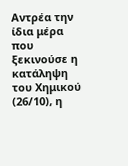Αντρέα την ίδια μέρα που ξεκινούσε η κατάληψη του Χημικού (26/10), η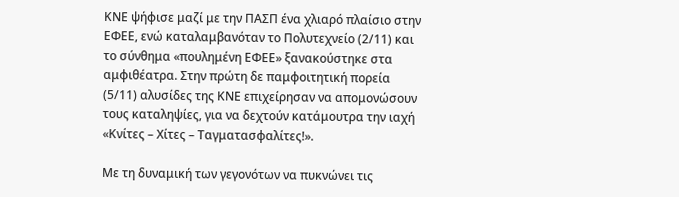ΚΝΕ ψήφισε μαζί με την ΠΑΣΠ ένα χλιαρό πλαίσιο στην ΕΦΕΕ, ενώ καταλαμβανόταν το Πολυτεχνείο (2/11) και το σύνθημα «πουλημένη ΕΦΕΕ» ξανακούστηκε στα αμφιθέατρα. Στην πρώτη δε παμφοιτητική πορεία (5/11) αλυσίδες της ΚΝΕ επιχείρησαν να απομονώσουν τους καταληψίες, για να δεχτούν κατάμουτρα την ιαχή «Κνίτες – Χίτες – Ταγματασφαλίτες!».

Με τη δυναμική των γεγονότων να πυκνώνει τις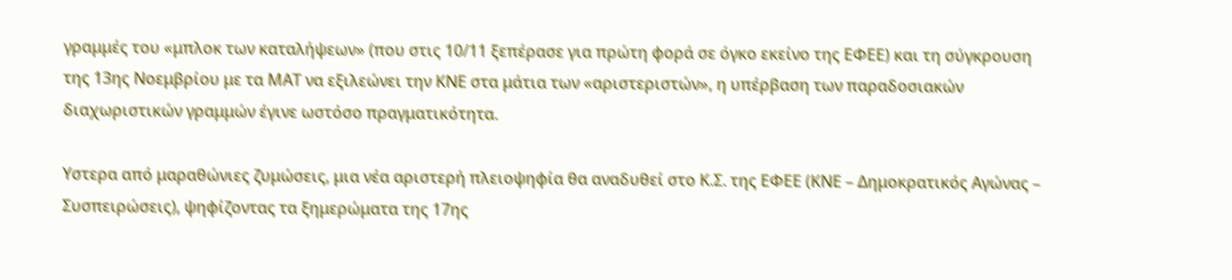γραμμές του «μπλοκ των καταλήψεων» (που στις 10/11 ξεπέρασε για πρώτη φορά σε όγκο εκείνο της ΕΦΕΕ) και τη σύγκρουση της 13ης Νοεμβρίου με τα ΜΑΤ να εξιλεώνει την ΚΝΕ στα μάτια των «αριστεριστών», η υπέρβαση των παραδοσιακών διαχωριστικών γραμμών έγινε ωστόσο πραγματικότητα.

Υστερα από μαραθώνιες ζυμώσεις, μια νέα αριστερή πλειοψηφία θα αναδυθεί στο Κ.Σ. της ΕΦΕΕ (ΚΝΕ – Δημοκρατικός Αγώνας – Συσπειρώσεις), ψηφίζοντας τα ξημερώματα της 17ης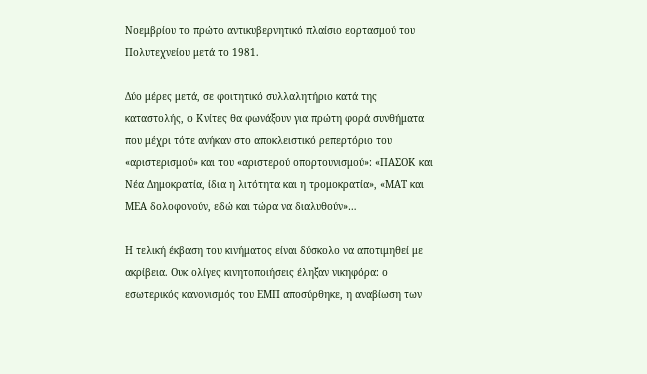Νοεμβρίου το πρώτο αντικυβερνητικό πλαίσιο εορτασμού του Πολυτεχνείου μετά το 1981.

Δύο μέρες μετά, σε φοιτητικό συλλαλητήριο κατά της καταστολής, ο Κνίτες θα φωνάξουν για πρώτη φορά συνθήματα που μέχρι τότε ανήκαν στο αποκλειστικό ρεπερτόριο του «αριστερισμού» και του «αριστερού οπορτουνισμού»: «ΠΑΣΟΚ και Νέα Δημοκρατία, ίδια η λιτότητα και η τρομοκρατία», «ΜΑΤ και ΜΕΑ δολοφονούν, εδώ και τώρα να διαλυθούν»…

Η τελική έκβαση του κινήματος είναι δύσκολο να αποτιμηθεί με ακρίβεια. Ουκ ολίγες κινητοποιήσεις έληξαν νικηφόρα: ο εσωτερικός κανονισμός του ΕΜΠ αποσύρθηκε, η αναβίωση των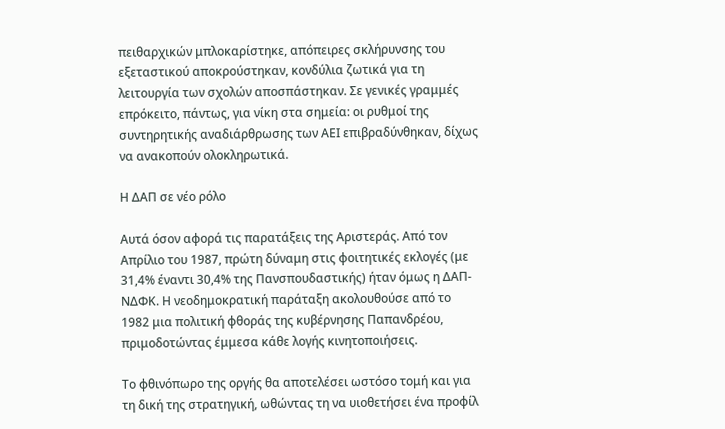πειθαρχικών μπλοκαρίστηκε, απόπειρες σκλήρυνσης του εξεταστικού αποκρούστηκαν, κονδύλια ζωτικά για τη λειτουργία των σχολών αποσπάστηκαν. Σε γενικές γραμμές επρόκειτο, πάντως, για νίκη στα σημεία: οι ρυθμοί της συντηρητικής αναδιάρθρωσης των ΑΕΙ επιβραδύνθηκαν, δίχως να ανακοπούν ολοκληρωτικά.

Η ΔΑΠ σε νέο ρόλο

Αυτά όσον αφορά τις παρατάξεις της Αριστεράς. Από τον Απρίλιο του 1987, πρώτη δύναμη στις φοιτητικές εκλογές (με 31,4% έναντι 30,4% της Πανσπουδαστικής) ήταν όμως η ΔΑΠ-ΝΔΦΚ. Η νεοδημοκρατική παράταξη ακολουθούσε από το 1982 μια πολιτική φθοράς της κυβέρνησης Παπανδρέου, πριμοδοτώντας έμμεσα κάθε λογής κινητοποιήσεις.

Το φθινόπωρο της οργής θα αποτελέσει ωστόσο τομή και για τη δική της στρατηγική, ωθώντας τη να υιοθετήσει ένα προφίλ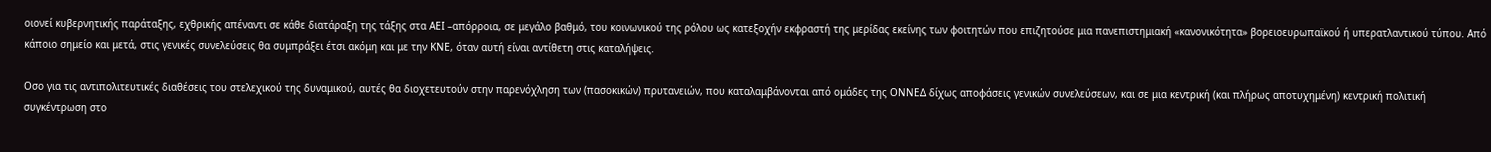οιονεί κυβερνητικής παράταξης, εχθρικής απέναντι σε κάθε διατάραξη της τάξης στα ΑΕΙ –απόρροια, σε μεγάλο βαθμό, του κοινωνικού της ρόλου ως κατεξοχήν εκφραστή της μερίδας εκείνης των φοιτητών που επιζητούσε μια πανεπιστημιακή «κανονικότητα» βορειοευρωπαϊκού ή υπερατλαντικού τύπου. Από κάποιο σημείο και μετά, στις γενικές συνελεύσεις θα συμπράξει έτσι ακόμη και με την ΚΝΕ, όταν αυτή είναι αντίθετη στις καταλήψεις.

Οσο για τις αντιπολιτευτικές διαθέσεις του στελεχικού της δυναμικού, αυτές θα διοχετευτούν στην παρενόχληση των (πασοκικών) πρυτανειών, που καταλαμβάνονται από ομάδες της ΟΝΝΕΔ δίχως αποφάσεις γενικών συνελεύσεων, και σε μια κεντρική (και πλήρως αποτυχημένη) κεντρική πολιτική συγκέντρωση στο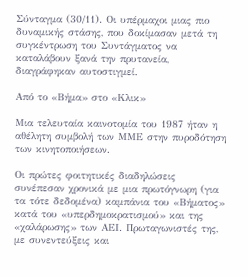Σύνταγμα (30/11). Οι υπέρμαχοι μιας πιο δυναμικής στάσης, που δοκίμασαν μετά τη συγκέντρωση του Συντάγματος να καταλάβουν ξανά την πρυτανεία, διαγράφηκαν αυτοστιγμεί.

Από το «Βήμα» στο «Κλικ»

Μια τελευταία καινοτομία του 1987 ήταν η αθέλητη συμβολή των ΜΜΕ στην πυροδότηση των κινητοποιήσεων.

Οι πρώτες φοιτητικές διαδηλώσεις συνέπεσαν χρονικά με μια πρωτόγνωρη (για τα τότε δεδομένα) καμπάνια του «Βήματος» κατά του «υπερδημοκρατισμού» και της «χαλάρωσης» των ΑΕΙ. Πρωταγωνιστές της, με συνεντεύξεις και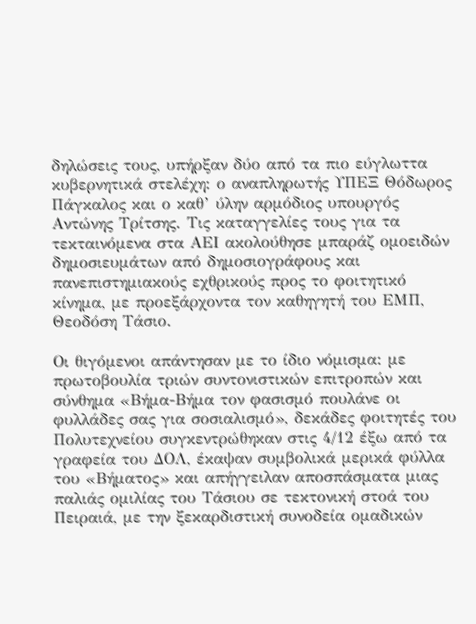δηλώσεις τους, υπήρξαν δύο από τα πιο εύγλωττα κυβερνητικά στελέχη: ο αναπληρωτής ΥΠΕΞ Θόδωρος Πάγκαλος και ο καθ’ ύλην αρμόδιος υπουργός Αντώνης Τρίτσης. Τις καταγγελίες τους για τα τεκταινόμενα στα ΑΕΙ ακολούθησε μπαράζ ομοειδών δημοσιευμάτων από δημοσιογράφους και πανεπιστημιακούς εχθρικούς προς το φοιτητικό κίνημα, με προεξάρχοντα τον καθηγητή του ΕΜΠ, Θεοδόση Τάσιο.

Οι θιγόμενοι απάντησαν με το ίδιο νόμισμα: με πρωτοβουλία τριών συντονιστικών επιτροπών και σύνθημα «Βήμα-Βήμα τον φασισμό πουλάνε οι φυλλάδες σας για σοσιαλισμό», δεκάδες φοιτητές του Πολυτεχνείου συγκεντρώθηκαν στις 4/12 έξω από τα γραφεία του ΔΟΛ, έκαψαν συμβολικά μερικά φύλλα του «Βήματος» και απήγγειλαν αποσπάσματα μιας παλιάς ομιλίας του Τάσιου σε τεκτονική στοά του Πειραιά, με την ξεκαρδιστική συνοδεία ομαδικών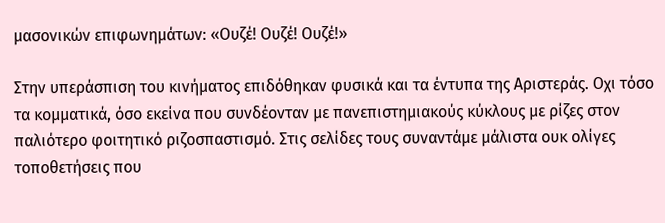μασονικών επιφωνημάτων: «Ουζέ! Ουζέ! Ουζέ!»

Στην υπεράσπιση του κινήματος επιδόθηκαν φυσικά και τα έντυπα της Αριστεράς. Οχι τόσο τα κομματικά, όσο εκείνα που συνδέονταν με πανεπιστημιακούς κύκλους με ρίζες στον παλιότερο φοιτητικό ριζοσπαστισμό. Στις σελίδες τους συναντάμε μάλιστα ουκ ολίγες τοποθετήσεις που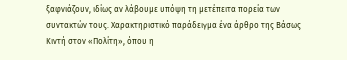ξαφνιάζουν, ιδίως αν λάβουμε υπόψη τη μετέπειτα πορεία των συντακτών τους. Χαρακτηριστικό παράδειγμα ένα άρθρο της Βάσως Κιντή στον «Πολίτη», όπου η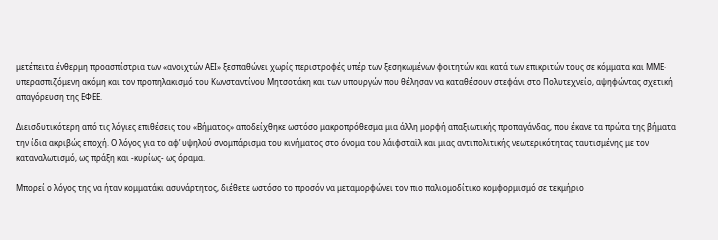μετέπειτα ένθερμη προασπίστρια των «ανοιχτών ΑΕΙ» ξεσπαθώνει χωρίς περιστροφές υπέρ των ξεσηκωμένων φοιτητών και κατά των επικριτών τους σε κόμματα και ΜΜΕ· υπερασπιζόμενη ακόμη και τον προπηλακισμό του Κωνσταντίνου Μητσοτάκη και των υπουργών που θέλησαν να καταθέσουν στεφάνι στο Πολυτεχνείο, αψηφώντας σχετική απαγόρευση της ΕΦΕΕ.

Διεισδυτικότερη από τις λόγιες επιθέσεις του «Βήματος» αποδείχθηκε ωστόσο μακροπρόθεσμα μια άλλη μορφή απαξιωτικής προπαγάνδας, που έκανε τα πρώτα της βήματα την ίδια ακριβώς εποχή. Ο λόγος για το αφ’ υψηλού σνομπάρισμα του κινήματος στο όνομα του λάιφσταϊλ και μιας αντιπολιτικής νεωτερικότητας ταυτισμένης με τον καταναλωτισμό, ως πράξη και -κυρίως- ως όραμα.

Μπορεί ο λόγος της να ήταν κομματάκι ασυνάρτητος, διέθετε ωστόσο το προσόν να μεταμορφώνει τον πιο παλιομοδίτικο κομφορμισμό σε τεκμήριο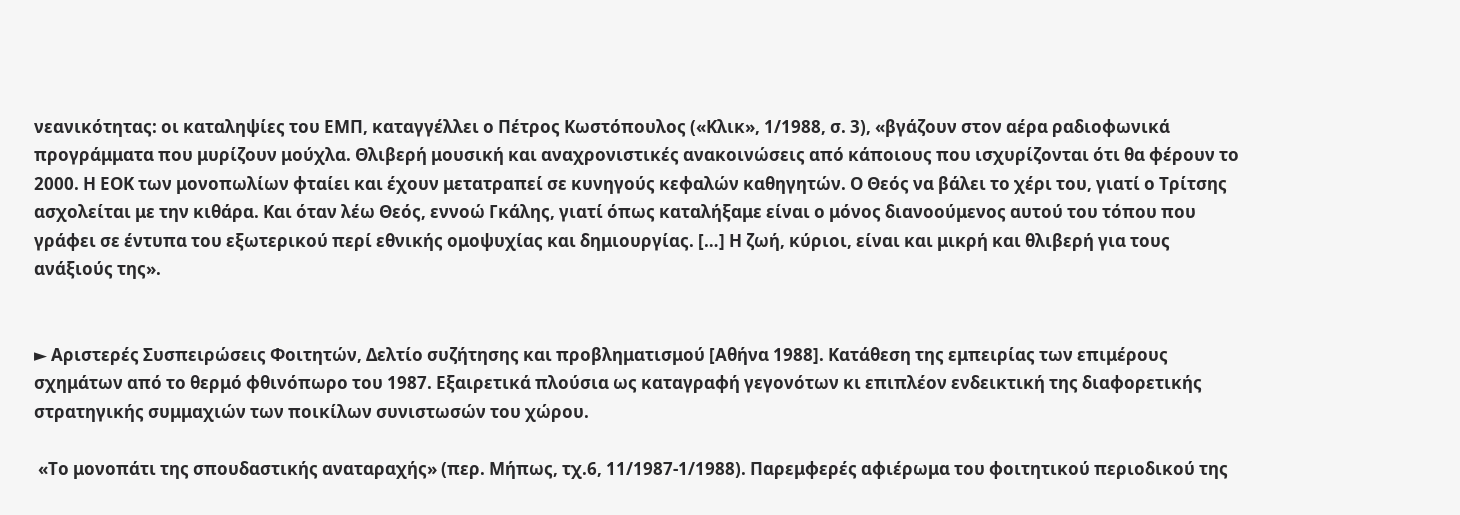νεανικότητας: οι καταληψίες του ΕΜΠ, καταγγέλλει ο Πέτρος Κωστόπουλος («Κλικ», 1/1988, σ. 3), «βγάζουν στον αέρα ραδιοφωνικά προγράμματα που μυρίζουν μούχλα. Θλιβερή μουσική και αναχρονιστικές ανακοινώσεις από κάποιους που ισχυρίζονται ότι θα φέρουν το 2000. Η ΕΟΚ των μονοπωλίων φταίει και έχουν μετατραπεί σε κυνηγούς κεφαλών καθηγητών. Ο Θεός να βάλει το χέρι του, γιατί ο Τρίτσης ασχολείται με την κιθάρα. Και όταν λέω Θεός, εννοώ Γκάλης, γιατί όπως καταλήξαμε είναι ο μόνος διανοούμενος αυτού του τόπου που γράφει σε έντυπα του εξωτερικού περί εθνικής ομοψυχίας και δημιουργίας. […] Η ζωή, κύριοι, είναι και μικρή και θλιβερή για τους ανάξιούς της».


► Αριστερές Συσπειρώσεις Φοιτητών, Δελτίο συζήτησης και προβληματισμού [Αθήνα 1988]. Κατάθεση της εμπειρίας των επιμέρους σχημάτων από το θερμό φθινόπωρο του 1987. Εξαιρετικά πλούσια ως καταγραφή γεγονότων κι επιπλέον ενδεικτική της διαφορετικής στρατηγικής συμμαχιών των ποικίλων συνιστωσών του χώρου.

 «Το μονοπάτι της σπουδαστικής αναταραχής» (περ. Μήπως, τχ.6, 11/1987-1/1988). Παρεμφερές αφιέρωμα του φοιτητικού περιοδικού της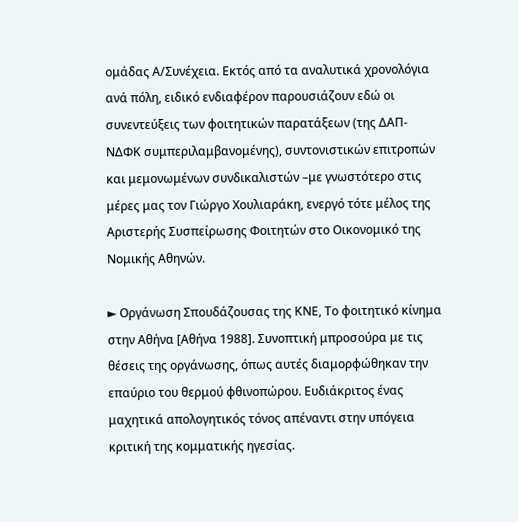ομάδας Α/Συνέχεια. Εκτός από τα αναλυτικά χρονολόγια ανά πόλη, ειδικό ενδιαφέρον παρουσιάζουν εδώ οι συνεντεύξεις των φοιτητικών παρατάξεων (της ΔΑΠ-ΝΔΦΚ συμπεριλαμβανομένης), συντονιστικών επιτροπών και μεμονωμένων συνδικαλιστών –με γνωστότερο στις μέρες μας τον Γιώργο Χουλιαράκη, ενεργό τότε μέλος της Αριστερής Συσπείρωσης Φοιτητών στο Οικονομικό της Νομικής Αθηνών.

► Οργάνωση Σπουδάζουσας της ΚΝΕ, Το φοιτητικό κίνημα στην Αθήνα [Αθήνα 1988]. Συνοπτική μπροσούρα με τις θέσεις της οργάνωσης, όπως αυτές διαμορφώθηκαν την επαύριο του θερμού φθινοπώρου. Ευδιάκριτος ένας μαχητικά απολογητικός τόνος απέναντι στην υπόγεια κριτική της κομματικής ηγεσίας.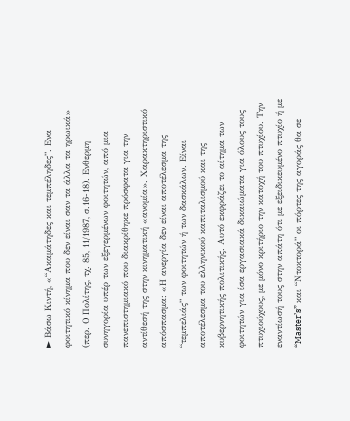► Βάσω Κιντή, «“Ακαμάτηδες και τεμπέληδες”. Ενα φοιτητικό κίνημα που δεν είναι σαν τα άλλα τα ηρωικά» (περ. Ο Πολίτης, τχ. 85, 11/1987, σ.16-18). Ενθερμη συνηγορία υπέρ των εξεγερμένων φοιτητών, από μια πανεπιστημιακό που διακρίθηκε πρόσφατα για την αντίθεσή της στην κινηματική «ανομία». Χαρακτηριστικό απόσπασμα: «Η ανεργία δεν είναι αποτέλεσμα της “τεμπελιάς” των φοιτητών ή των δασκάλων. Είναι αποτέλεσμα του ελληνικού καπιταλισμού και της κυβερνητικής πολιτικής. Αυτό εκφράζει το αίτημα των φοιτητών για ίσα εργασιακά δικαιώματα για όλους τους πτυχιούχους, με μόνο κριτήριο την κατοχή του πτυχίου. Την εναντίωσή τους στην απάτη ότι με εξειδικευμένο πτυχίο ή με “Master’s” και “Ντοκτορά” οι πόρτες της αγοράς θα σε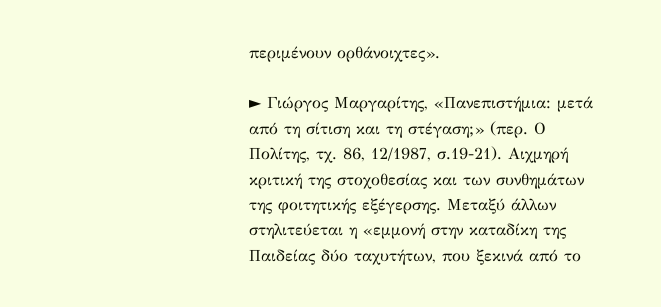περιμένουν ορθάνοιχτες».

► Γιώργος Μαργαρίτης, «Πανεπιστήμια: μετά από τη σίτιση και τη στέγαση;» (περ. Ο Πολίτης, τχ. 86, 12/1987, σ.19-21). Αιχμηρή κριτική της στοχοθεσίας και των συνθημάτων της φοιτητικής εξέγερσης. Μεταξύ άλλων στηλιτεύεται η «εμμονή στην καταδίκη της Παιδείας δύο ταχυτήτων, που ξεκινά από το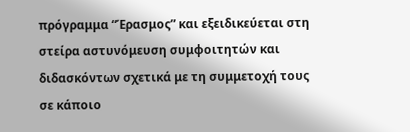πρόγραμμα “Έρασμος” και εξειδικεύεται στη στείρα αστυνόμευση συμφοιτητών και διδασκόντων σχετικά με τη συμμετοχή τους σε κάποιο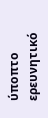ύποπτο ερευνητικό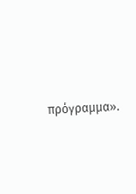πρόγραμμα».